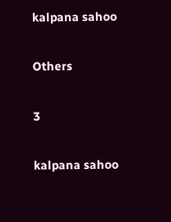kalpana sahoo

Others

3

kalpana sahoo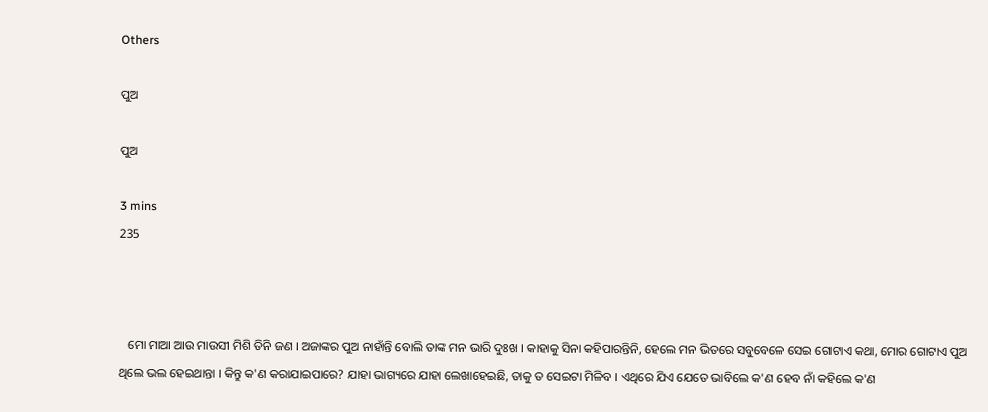Others

ପୁଅ

ପୁଅ

3 mins
235



   ମୋ ମାଆ ଆଉ ମାଉସୀ ମିଶି ତିନି ଜଣ । ଅଜାଙ୍କର ପୁଅ ନାହାଁନ୍ତି ବୋଲି ତାଙ୍କ ମନ ଭାରି ଦୁଃଖ । କାହାକୁ ସିନା କହିପାରନ୍ତିନି, ହେଲେ ମନ ଭିତରେ ସବୁବେଳେ ସେଇ ଗୋଟାଏ କଥା, ମୋର ଗୋଟାଏ ପୁଅ ଥିଲେ ଭଲ ହେଇଥାନ୍ତା । କିନ୍ତୁ କ'ଣ କରାଯାଇପାରେ? ଯାହା ଭାଗ୍ୟରେ ଯାହା ଲେଖାହେଇଛି, ତାକୁ ତ ସେଇଟା ମିଳିବ । ଏଥିରେ ଯିଏ ଯେତେ ଭାବିଲେ କ'ଣ ହେବ ନାଁ କହିଲେ କ'ଣ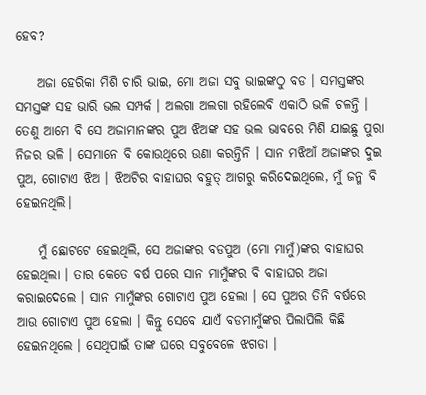ହେବ?

    ଅଜା ହେରିକା ମିଶି ଚାରି ଭାଇ, ମୋ ଅଜା ସବୁ ଭାଇଙ୍କଠୁ ବଡ । ସମସ୍ତଙ୍କର ସମସ୍ତଙ୍କ ସହ ଭାରି ଭଲ ସମ୍ପର୍କ । ଅଲଗା ଅଲଗା ରହିଲେବି ଏକାଠି ଭଳି ଚଳନ୍ତି । ତେଣୁ ଆମେ ବି ସେ ଅଜାମାନଙ୍କର ପୁଅ ଝିଅଙ୍କ ସହ ଭଲ ଭାବରେ ମିଶି ଯାଇଛୁ ପୁରା ନିଜର ଭଳି । ସେମାନେ ବି କୋଉଥିରେ ଉଣା କରନ୍ତିନି । ସାନ ମଝିଆଁ ଅଜାଙ୍କର ଦୁଇ ପୁଅ, ଗୋଟାଏ ଝିଅ । ଝିଅଟିର ବାହାଘର ବହୁତ୍ ଆଗରୁ କରିଦେଇଥିଲେ, ମୁଁ ଜନ୍ମ ବି ହେଇନଥିଲି।

    ମୁଁ ଛୋଟଟେ ହେଇଥିଲି, ସେ ଅଜାଙ୍କର ବଡପୁଅ (ମୋ ମାମୁଁ)ଙ୍କର ବାହାଘର ହେଇଥିଲା । ତାର କେତେ ବର୍ଷ ପରେ ସାନ ମାମୁଁଙ୍କର ବି ବାହାଘର ଅଜା କରାଇଦେଲେ । ସାନ ମାମୁଁଙ୍କର ଗୋଟାଏ ପୁଅ ହେଲା । ସେ ପୁଅର ତିନି ବର୍ଷରେ ଆଉ ଗୋଟାଏ ପୁଅ ହେଲା । କିନ୍ତୁ ସେବେ ଯାଏଁ ବଡମାମୁଁଙ୍କର ପିଲାପିଲି କିଛି ହେଇନଥିଲେ । ସେଥିପାଇଁ ତାଙ୍କ ଘରେ ସବୁବେଳେ ଝଗଡା ।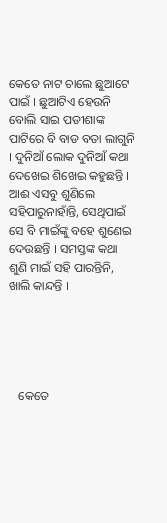କେତେ ନାଟ ଚାଲେ ଛୁଆଟେ ପାଇଁ । ଛୁଆଟିଏ ହେଉନି ବୋଲି ସାଇ ପଡୀଶାଙ୍କ ପାଟିରେ ବି ବାଡ ବତା ଲାଗୁନି । ଦୁନିଆଁ ଲୋକ ଦୁନିଆଁ କଥା ଦେଖେଇ ଶିଖେଇ କହୁଛନ୍ତି । ଆଈ ଏସବୁ ଶୁଣିଲେ ସହିପାରୁନାହାଁନ୍ତି, ସେଥିପାଇଁ ସେ ବି ମାଇଁଙ୍କୁ ବହେ ଶୁଣେଇ ଦେଉଛନ୍ତି । ସମସ୍ତଙ୍କ କଥା ଶୁଣି ମାଇଁ ସହି ପାରନ୍ତିନି, ଖାଲି କାନ୍ଦନ୍ତି ।





   କେତେ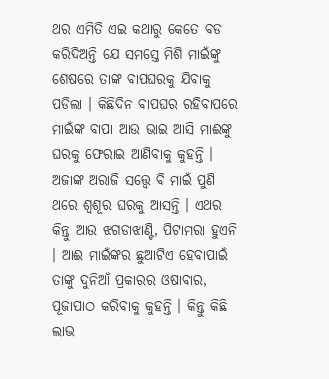ଥର ଏମିତି ଏଇ କଥାରୁ କେତେ ବଡ କରିଦିଅନ୍ତି ଯେ ସମସ୍ତେ ମିଶି ମାଇଁଙ୍କୁ ଶେଷରେ ତାଙ୍କ ବାପଘରକୁ ଯିବାକୁ ପଡିଲା । କିଛିଦିନ ବାପଘର ରହିବାପରେ ମାଇଁଙ୍କ ବାପା ଆଉ ଭାଇ ଆସି ମାଈଙ୍କୁ ଘରକୁ ଫେରାଇ ଆଣିବାକୁ କୁହନ୍ତି । ଅଜାଙ୍କ ଅରାଜି ସତ୍ତ୍ୱେ ବି ମାଇଁ ପୁଣି ଥରେ ଶ୍ୱଶୂର ଘରକୁ ଆସନ୍ତି । ଏଥର କିନ୍ତୁ ଆଉ ଝଗଡାଝାଣ୍ଟି, ପିଟାମରା ହୁଏନି । ଆଈ ମାଇଁଙ୍କର ଛୁଆଟିଏ ହେବାପାଇଁ ତାଙ୍କୁ ଦୁନିଆଁ ପ୍ରକାରର ଓଷାବାର, ପୂଜାପାଠ କରିବାକୁ କୁହନ୍ତି । କିନ୍ତୁ କିଛି ଲାଭ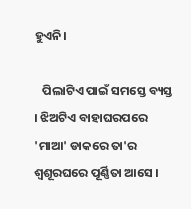ହୁଏନି।

   ପିଲାଟିଏ ପାଇଁ ସମସ୍ତେ ବ୍ୟସ୍ତ । ଝିଅଟିଏ ବାହାଘରପରେ 'ମାଆ' ଡାକରେ ତା'ର ଶ୍ୱଶୂରଘରେ ପୂର୍ଣ୍ଣିତା ଆସେ ।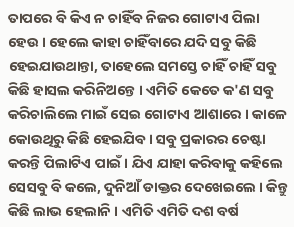ତାପରେ ବି କିଏ ନ ଚାହିଁବ ନିଜର ଗୋଟାଏ ପିଲା ହେଉ । ହେଲେ କାହା ଚାହିଁବାରେ ଯଦି ସବୁ କିଛି ହେଇଯାଉଥାନ୍ତା, ତାହେଲେ ସମସ୍ତେ ଚାହିଁ ଚାହିଁ ସବୁ କିଛି ହାସଲ କରିନିଅନ୍ତେ । ଏମିତି କେତେ କ'ଣ ସବୁ କରିଚାଲିଲେ ମାଇଁ ସେଇ ଗୋଟାଏ ଆଶାରେ । କାଳେ କୋଉଥିରୁ କିଛି ହେଇଯିବ । ସବୁ ପ୍ରକାରର ଚେଷ୍ଟା କରନ୍ତି ପିଲାଟିଏ ପାଇଁ । ଯିଏ ଯାହା କରିବାକୁ କହିଲେ ସେସବୁ ବି କଲେ, ଦୁନିଆଁ ଡାକ୍ତର ଦେଖେଇଲେ । କିନ୍ତୁ କିଛି ଲାଭ ହେଲାନି । ଏମିତି ଏମିତି ଦଶ ବର୍ଷ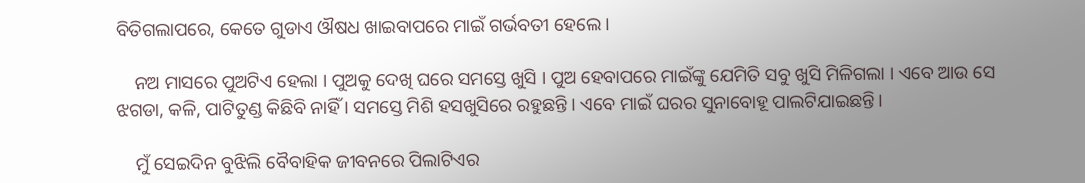ବିତିଗଲାପରେ, କେତେ ଗୁଡାଏ ଔଷଧ ଖାଇବାପରେ ମାଇଁ ଗର୍ଭବତୀ ହେଲେ।

    ନଅ ମାସରେ ପୁଅଟିଏ ହେଲା । ପୁଅକୁ ଦେଖି ଘରେ ସମସ୍ତେ ଖୁସି । ପୁଅ ହେବାପରେ ମାଇଁଙ୍କୁ ଯେମିତି ସବୁ ଖୁସି ମିଳିଗଲା । ଏବେ ଆଉ ସେ ଝଗଡା, କଳି, ପାଟିତୁଣ୍ଡ କିଛିବି ନାହିଁ । ସମସ୍ତେ ମିଶି ହସଖୁସିରେ ରହୁଛନ୍ତି । ଏବେ ମାଇଁ ଘରର ସୁନାବୋହୂ ପାଲଟିଯାଇଛନ୍ତି।

    ମୁଁ ସେଇଦିନ ବୁଝିଲି ବୈବାହିକ ଜୀବନରେ ପିଲାଟିଏର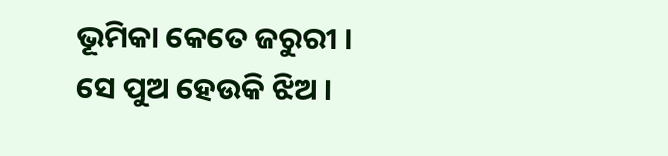ଭୂମିକା କେତେ ଜରୁରୀ । ସେ ପୁଅ ହେଉକି ଝିଅ ।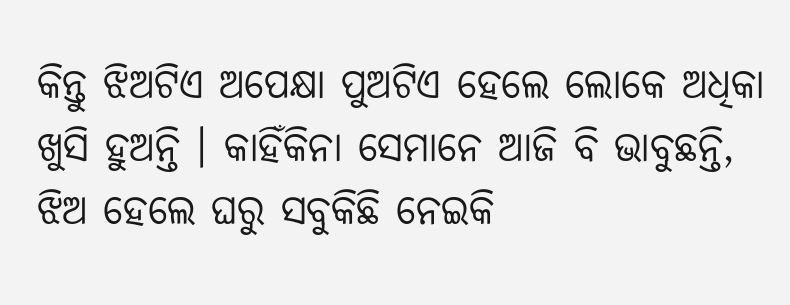କିନ୍ତୁ ଝିଅଟିଏ ଅପେକ୍ଷା ପୁଅଟିଏ ହେଲେ ଲୋକେ ଅଧିକା ଖୁସି ହୁଅନ୍ତି । କାହିଁକିନା ସେମାନେ ଆଜି ବି ଭାବୁଛନ୍ତି, ଝିଅ ହେଲେ ଘରୁ ସବୁକିଛି ନେଇକି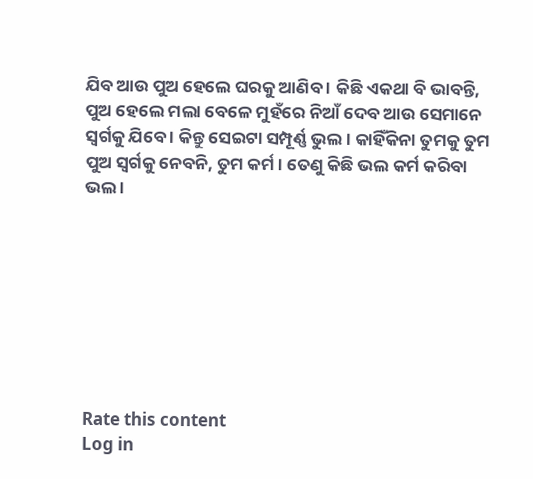ଯିବ ଆଉ ପୁଅ ହେଲେ ଘରକୁ ଆଣିବ । କିଛି ଏକଥା ବି ଭାବନ୍ତି, ପୁଅ ହେଲେ ମଲା ବେଳେ ମୁହଁରେ ନିଆଁ ଦେବ ଆଉ ସେମାନେ ସ୍ୱର୍ଗକୁ ଯିବେ । କିନ୍ତୁ ସେଇଟା ସମ୍ପୂର୍ଣ୍ଣ ଭୁଲ । କାହିଁକିନା ତୁମକୁ ତୁମ ପୁଅ ସ୍ୱର୍ଗକୁ ନେବନି, ତୁମ କର୍ମ । ତେଣୁ କିଛି ଭଲ କର୍ମ କରିବା ଭଲ ।








Rate this content
Log in